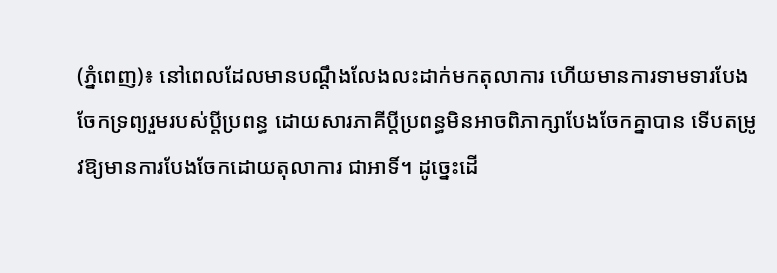(ភ្នំពេញ)៖ នៅពេលដែលមានបណ្តឹងលែងលះដាក់មកតុលាការ ហើយមានការទាមទារបែងចែកទ្រព្យរួមរបស់ប្តីប្រពន្ធ ដោយសារភាគីប្តីប្រពន្ធមិនអាចពិភាក្សាបែងចែកគ្នាបាន ទើបតម្រូវឱ្យមានការបែងចែកដោយតុលាការ ជាអាទិ៍។ ដូច្នេះដើ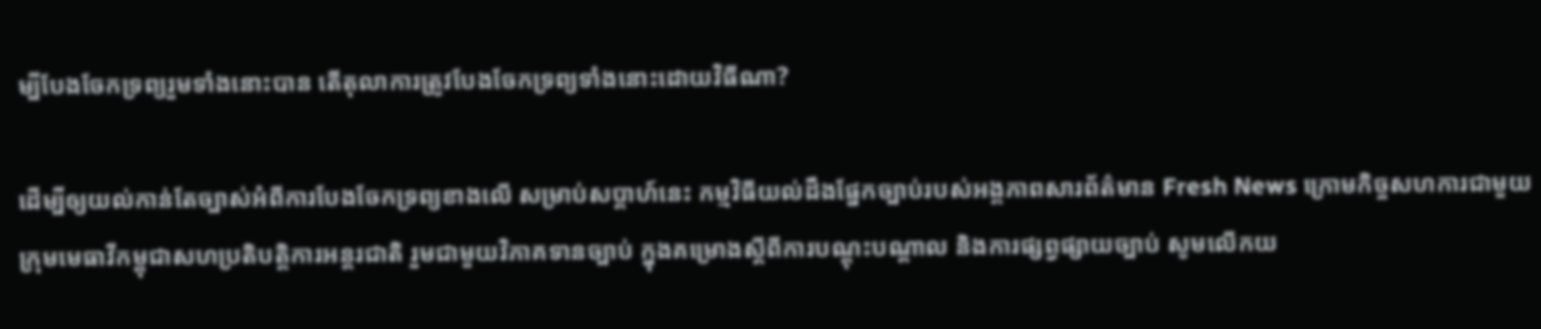ម្បីបែងចែកទ្រព្យរួមទាំងនោះបាន តើតុលាការត្រូវបែងចែកទ្រព្យទាំងនោះដោយវិធីណា?

ដើម្បីឲ្យយល់កាន់តែច្បាស់អំពីការបែងចែកទ្រព្យខាងលើ សម្រាប់សប្ដាហ៍នេះ កម្មវិធីយល់ដឹងផ្នែកច្បាប់របស់អង្គភាពសារព័ត៌មាន Fresh News ក្រោមកិច្ចសហការជាមួយ ក្រុមមេធាវីកម្ពុជាសហប្រតិបត្តិការអន្តរជាតិ រួមជាមួយវិភាគទានច្បាប់ ក្នុងគម្រោងស្ដីពីការបណ្ដុះបណ្ដាល និងការផ្សព្វផ្សាយច្បាប់ សូមលើកយ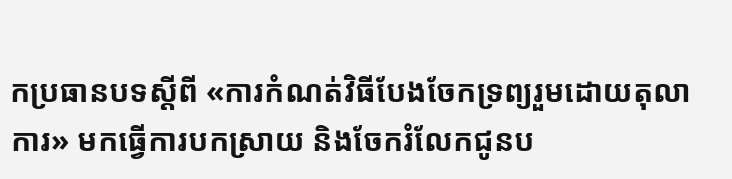កប្រធានបទស្តីពី «ការកំណត់វិធីបែងចែកទ្រព្យរួមដោយតុលាការ» មកធ្វើការបកស្រាយ និងចែករំលែកជូនប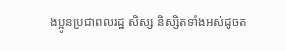ងប្អូនប្រជាពលរដ្ឋ សិស្ស និស្សិតទាំងអស់ដូចត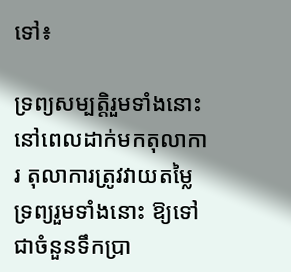ទៅ៖

ទ្រព្យសម្បត្តិរួមទាំងនោះ នៅពេលដាក់មកតុលាការ តុលាការត្រូវវាយតម្លៃទ្រព្យរួមទាំងនោះ ឱ្យទៅជាចំនួនទឹកប្រា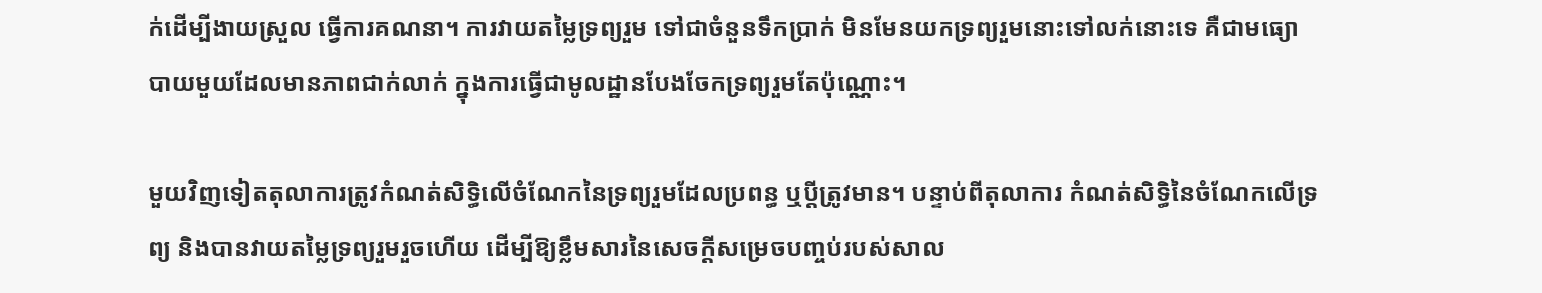ក់ដើម្បីងាយស្រួល ធ្វើការគណនា។ ការវាយតម្លៃទ្រព្យរួម ទៅជាចំនួនទឹកប្រាក់ មិនមែនយកទ្រព្យរួមនោះទៅលក់នោះទេ គឺជាមធ្យោបាយមួយដែលមានភាពជាក់លាក់ ក្នុងការធ្វើជាមូលដ្ឋានបែងចែកទ្រព្យរួមតែប៉ុណ្ណោះ។

មួយវិញទៀតតុលាការត្រូវកំណត់សិទ្ធិលើចំណែកនៃទ្រព្យរួមដែលប្រពន្ធ ឬប្តីត្រូវមាន។ បន្ទាប់ពីតុលាការ កំណត់សិទ្ធិនៃចំណែកលើទ្រព្យ និងបានវាយតម្លៃទ្រព្យរួមរួចហើយ ដើម្បីឱ្យខ្លឹមសារនៃសេចក្តីសម្រេចបញ្ចប់របស់សាល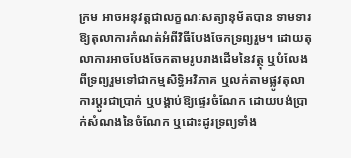ក្រម អាចអនុវត្តជាលក្ខណៈសត្យានុម័តបាន ទាមទារឱ្យតុលាការកំណត់អំពីវិធីបែងចែកទ្រព្យរួម។ ដោយតុលាការអាចបែងចែកតាមរូបរាងដើមនៃវត្ថុ ឬបំលែងពីទ្រព្យរួមទៅជាកម្មសិទ្ធិអវិភាគ ឬលក់តាមផ្លូវតុលាការប្តូរជាប្រាក់ ឬបង្គាប់ឱ្យផ្ទេរចំណែក ដោយបង់ប្រាក់សំណងនៃចំណែក ឬដោះដូរទ្រព្យទាំង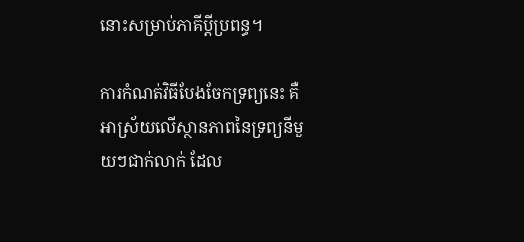នោះសម្រាប់ភាគីប្តីប្រពន្ធ។

ការកំណត់វិធីបែងចែកទ្រព្យនេះ គឺអាស្រ័យលើស្ថានភាពនៃទ្រព្យនីមួយៗជាក់លាក់ ដែល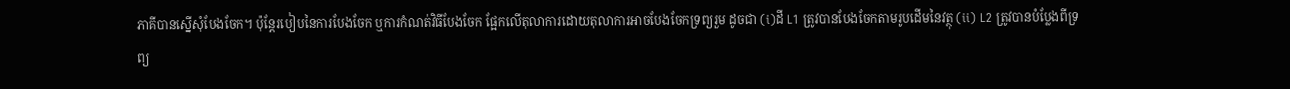ភាគីបានស្នើសុំបែងចែក។ ប៉ុន្តែរបៀបនៃការបែងចែក ឬការកំណត់វិធីបែងចែក ផ្អែកលើតុលាការដោយតុលាការអាចបែងចែកទ្រព្យរួម ដូចជា (i)ដី L1 ត្រូវបានបែងចែកតាមរូបដើមនៃវត្ថុ (ii) L2 ត្រូវបានបំប្លែងពីទ្រព្យ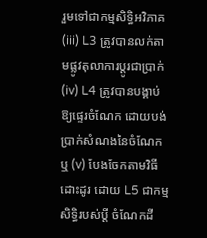រួមទៅជាកម្មសិទ្ធិអវិភាគ (iii) L3 ត្រូវបានលក់តាមផ្លូវតុលាការប្តូរជាប្រាក់ (iv) L4 ត្រូវបានបង្គាប់ឱ្យផ្ទេរចំណែក ដោយបង់ប្រាក់សំណងនៃចំណែក ឬ (v) បែងចែកតាមវិធីដោះដូរ ដោយ L5 ជាកម្មសិទ្ធិរបស់ប្តី ចំណែកដី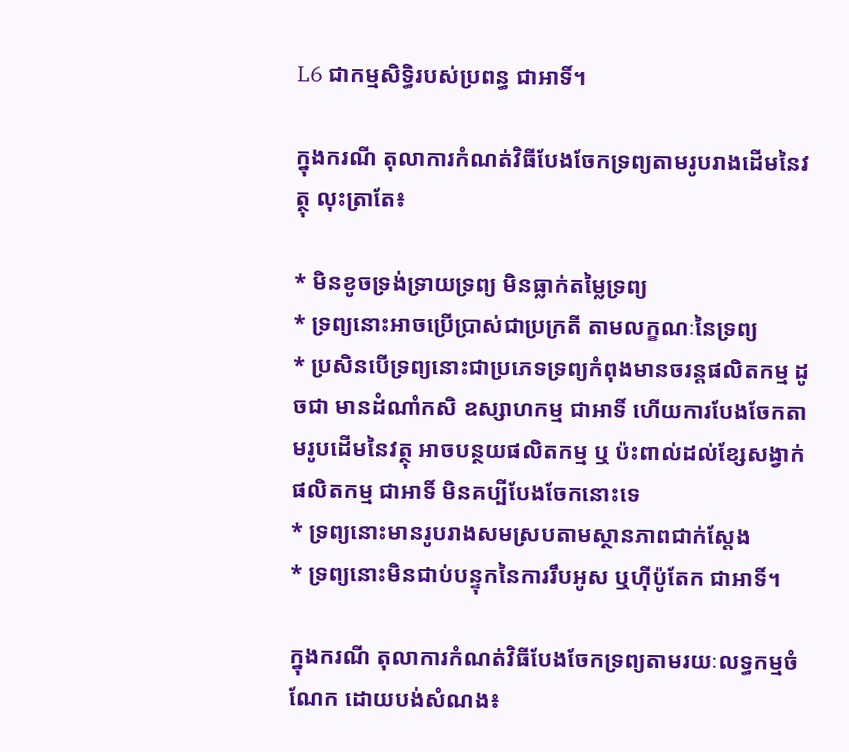L6 ជាកម្មសិទ្ធិរបស់ប្រពន្ធ ជាអាទិ៍។

ក្នុងករណី តុលាការកំណត់វិធីបែងចែកទ្រព្យតាមរូបរាងដើមនៃវត្ថុ លុះត្រាតែ៖

* មិនខូចទ្រង់ទ្រាយទ្រព្យ មិនធ្លាក់តម្លៃទ្រព្យ
* ទ្រព្យនោះអាចប្រើប្រាស់ជាប្រក្រតី តាមលក្ខណៈនៃទ្រព្យ
* ប្រសិនបើទ្រព្យនោះជាប្រភេទទ្រព្យកំពុងមានចរន្តផលិតកម្ម ដូចជា មានដំណាំកសិ ឧស្សាហកម្ម ជាអាទិ៍ ហើយការបែងចែកតាមរូបដើមនៃវត្ថុ អាចបន្ថយផលិតកម្ម ឬ ប៉ះពាល់ដល់ខ្សែសង្វាក់ផលិតកម្ម ជាអាទិ៍ មិនគប្បីបែងចែកនោះទេ
* ទ្រព្យនោះមានរូបរាងសមស្របតាមស្ថានភាពជាក់ស្តែង
* ទ្រព្យនោះមិនជាប់បន្ទុកនៃការរឹបអូស ឬហ៊ីប៉ូតែក ជាអាទិ៍។

ក្នុងករណី តុលាការកំណត់វិធីបែងចែកទ្រព្យតាមរយៈលទ្ធកម្មចំណែក ដោយបង់សំណង៖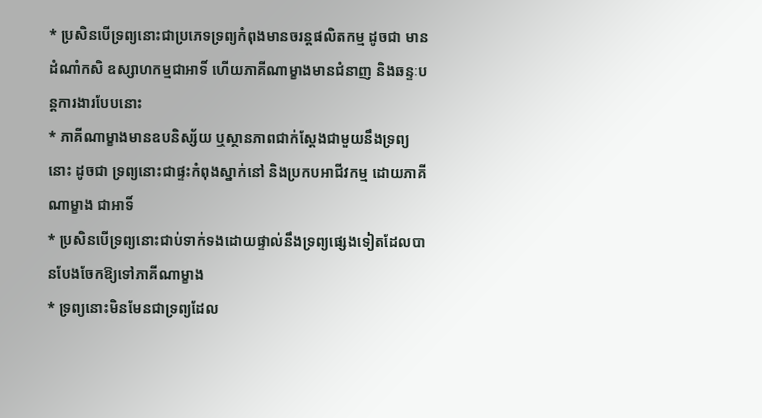* ប្រសិនបើទ្រព្យនោះជាប្រភេទទ្រព្យកំពុងមានចរន្តផលិតកម្ម ដូចជា មានដំណាំកសិ ឧស្សាហកម្មជាអាទិ៍ ហើយភាគីណាម្ខាងមានជំនាញ និងឆន្ទៈបន្តការងារបែបនោះ
* ភាគីណាម្ខាងមានឧបនិស្ស័យ ឬស្ថានភាពជាក់ស្តែងជាមួយនឹងទ្រព្យនោះ ដូចជា ទ្រព្យនោះជាផ្ទះកំពុងស្នាក់នៅ និងប្រកបអាជីវកម្ម ដោយភាគីណាម្ខាង ជាអាទិ៍
* ប្រសិនបើទ្រព្យនោះជាប់ទាក់ទងដោយផ្ទាល់នឹងទ្រព្យផ្សេងទៀតដែលបានបែងចែកឱ្យទៅភាគីណាម្ខាង
* ទ្រព្យនោះមិនមែនជាទ្រព្យដែល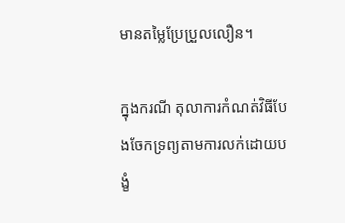មានតម្លៃប្រែប្រួលលឿន។

ក្នុងករណី តុលាការកំណត់វិធីបែងចែកទ្រព្យតាមការលក់ដោយបង្ខំ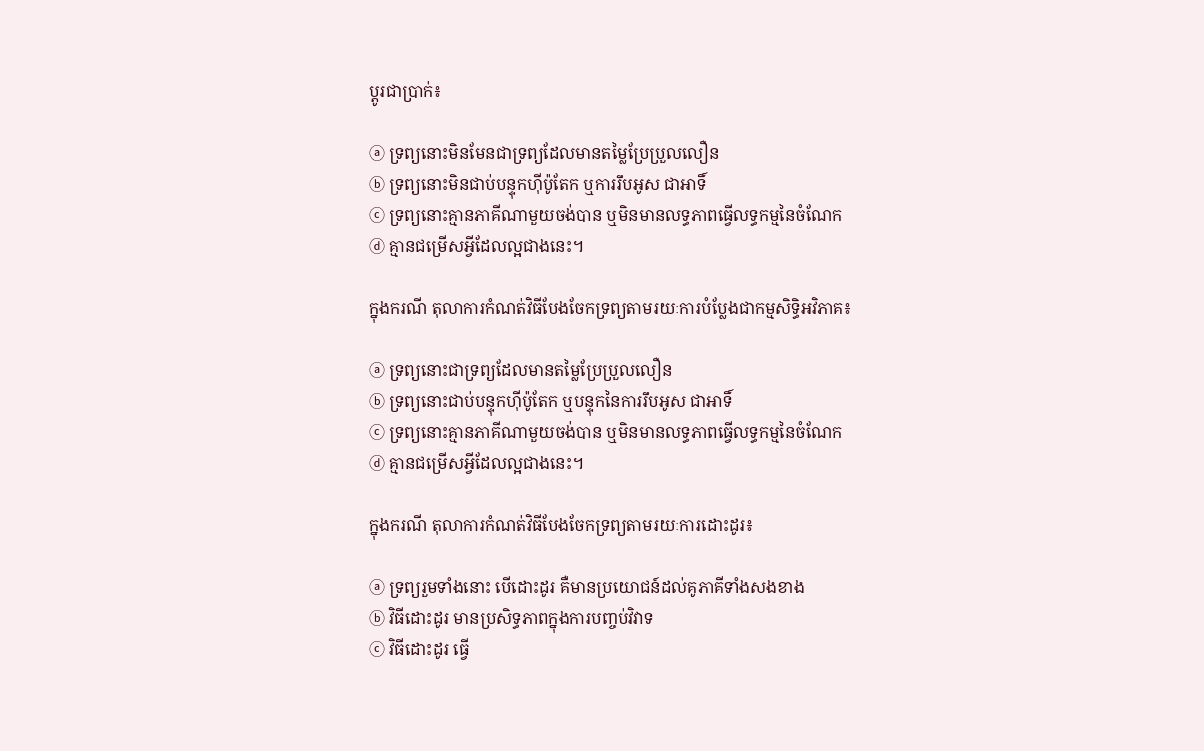ប្តូរជាប្រាក់៖

ⓐ ទ្រព្យនោះមិនមែនជាទ្រព្យដែលមានតម្លៃប្រែប្រួលលឿន
ⓑ ទ្រព្យនោះមិនជាប់បន្ទុកហ៊ីប៉ូតែក ឬការរឹបអូស ជាអាទិ៍
ⓒ ទ្រព្យនោះគ្មានភាគីណាមួយចង់បាន ឬមិនមានលទ្ធភាពធ្វើលទ្ធកម្មនៃចំណែក
ⓓ គ្មានជម្រើសអ្វីដែលល្អជាងនេះ។

ក្នុងករណី តុលាការកំណត់វិធីបែងចែកទ្រព្យតាមរយៈការបំប្លែងជាកម្មសិទ្ធិអវិភាគ៖

ⓐ ទ្រព្យនោះជាទ្រព្យដែលមានតម្លៃប្រែប្រួលលឿន
ⓑ ទ្រព្យនោះជាប់បន្ទុកហ៊ីប៉ូតែក ឬបន្ទុកនៃការរឹបអូស ជាអាទិ៍
ⓒ ទ្រព្យនោះគ្មានភាគីណាមួយចង់បាន ឬមិនមានលទ្ធភាពធ្វើលទ្ធកម្មនៃចំណែក
ⓓ គ្មានជម្រើសអ្វីដែលល្អជាងនេះ។

ក្នុងករណី តុលាការកំណត់វិធីបែងចែកទ្រព្យតាមរយៈការដោះដូរ៖

ⓐ ទ្រព្យរួមទាំងនោះ បើដោះដូរ គឺមានប្រយោជន៍ដល់គូភាគីទាំងសងខាង
ⓑ វិធីដោះដូរ មានប្រសិទ្ធភាពក្នុងការបញ្ចប់វិវាទ
ⓒ វិធីដោះដូរ ធ្វើ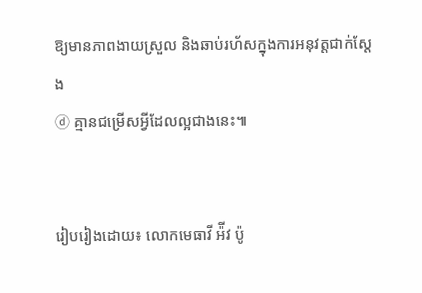ឱ្យមានភាពងាយស្រួល និងឆាប់រហ័សក្នុងការអនុវត្តជាក់ស្តែង
ⓓ គ្មានជម្រើសអ្វីដែលល្អជាងនេះ៕


រៀបរៀងដោយ៖ លោកមេធាវី អ៉ីវ ប៉ូ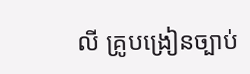លី គ្រូបង្រៀនច្បាប់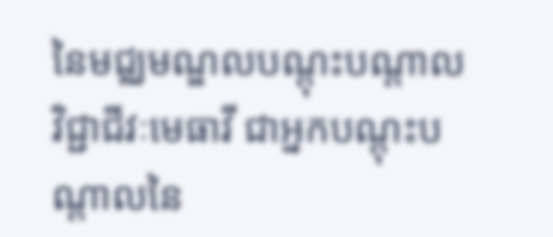នៃមជ្ឈមណ្ឌលបណ្តុះបណ្តាលវិជ្ជាជីវៈមេធាវី ជាអ្នកបណ្តុះបណ្តាលនៃ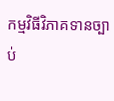កម្មវិធីវិភាគទានច្បាប់